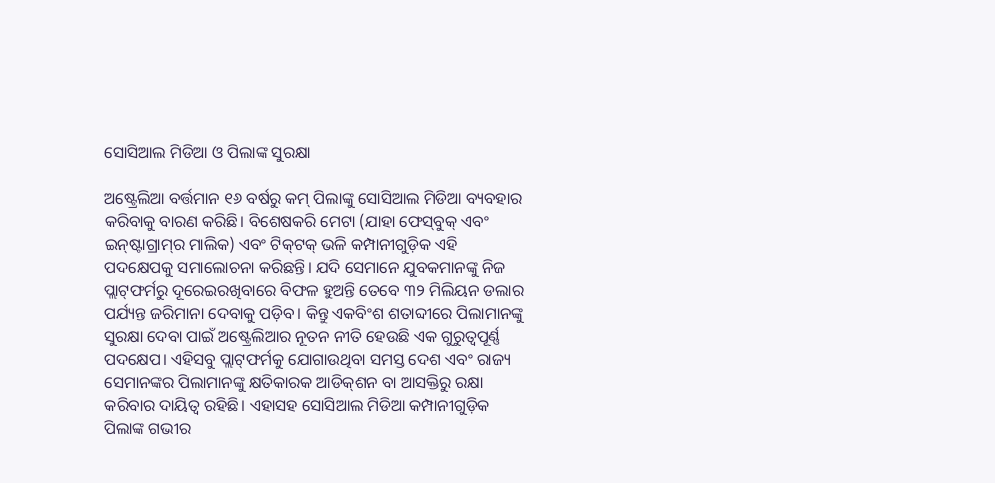ସୋସିଆଲ ମିଡିଆ ଓ ପିଲାଙ୍କ ସୁରକ୍ଷା

ଅଷ୍ଟ୍ରେଲିଆ ବର୍ତ୍ତମାନ ୧୬ ବର୍ଷରୁ କମ୍‌ ପିଲାଙ୍କୁ ସୋସିଆଲ ମିଡିଆ ବ୍ୟବହାର କରିବାକୁ ବାରଣ କରିଛି। ବିଶେଷକରି ମେଟା (ଯାହା ଫେସ୍‌ବୁକ୍‌ ଏବଂ ଇନ୍‌ଷ୍ଟାଗ୍ରାମ୍‌ର ମାଲିକ) ଏବଂ ଟିକ୍‌ଟକ୍‌ ଭଳି କମ୍ପାନୀଗୁଡ଼ିକ ଏହି ପଦକ୍ଷେପକୁ ସମାଲୋଚନା କରିଛନ୍ତି। ଯଦି ସେମାନେ ଯୁବକମାନଙ୍କୁ ନିଜ ପ୍ଲାଟ୍‌ଫର୍ମରୁ ଦୂରେଇରଖିବାରେ ବିଫଳ ହୁଅନ୍ତି ତେବେ ୩୨ ମିଲିୟନ ଡଲାର ପର୍ଯ୍ୟନ୍ତ ଜରିମାନା ଦେବାକୁ ପଡ଼ିବ। କିନ୍ତୁ ଏକବିଂଶ ଶତାବ୍ଦୀରେ ପିଲାମାନଙ୍କୁ ସୁରକ୍ଷା ଦେବା ପାଇଁ ଅଷ୍ଟ୍ରେଲିଆର ନୂତନ ନୀତି ହେଉଛି ଏକ ଗୁରୁତ୍ୱପୂର୍ଣ୍ଣ ପଦକ୍ଷେପ। ଏହିସବୁ ପ୍ଲାଟ୍‌ଫର୍ମକୁ ଯୋଗାଉଥିବା ସମସ୍ତ ଦେଶ ଏବଂ ରାଜ୍ୟ ସେମାନଙ୍କର ପିଲାମାନଙ୍କୁ କ୍ଷତିକାରକ ଆଡିକ୍‌ଶନ ବା ଆସକ୍ତିରୁ ରକ୍ଷା କରିବାର ଦାୟିତ୍ୱ ରହିଛି। ଏହାସହ ସୋସିଆଲ ମିଡିଆ କମ୍ପାନୀଗୁଡ଼ିକ ପିଲାଙ୍କ ଗଭୀର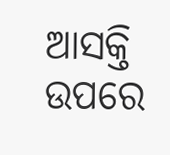ଆସକ୍ତି ଉପରେ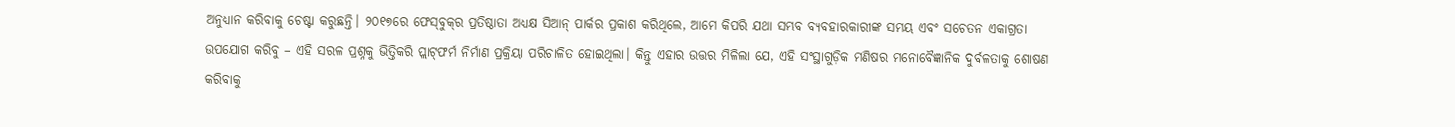ଅନୁଧ୍ୟାନ କରିବାକୁ ଚେଷ୍ଟା କରୁଛନ୍ତି। ୨୦୧୭ରେ ଫେସ୍‌ବୁକ୍‌ର ପ୍ରତିଷ୍ଠାତା ଅଧ୍ୟକ୍ଷ ସିଆନ୍‌ ପାର୍କର ପ୍ରକାଶ କରିଥିଲେ, ଆମେ କିପରି ଯଥା ସମ୍ଭବ ବ୍ୟବହାରକାରୀଙ୍କ ସମୟ ଏବଂ ସଚେତନ ଏକାଗ୍ରତା ଉପଯୋଗ କରିବୁ – ଏହି ସରଳ ପ୍ରଶ୍ନକୁ ଭିତ୍ତିକରି ପ୍ଲାଟ୍‌ଫର୍ମ ନିର୍ମାଣ ପ୍ରକ୍ରିୟା ପରିଚାଳିତ ହୋଇଥିଲା। କିନ୍ତୁ ଏହାର ଉତ୍ତର ମିଳିଲା ଯେ, ଏହି ସଂସ୍ଥାଗୁଡ଼ିକ ମଣିଷର ମନୋବୈଜ୍ଞାନିକ ଦୁର୍ବଳତାକୁ ଶୋଷଣ କରିବାକୁ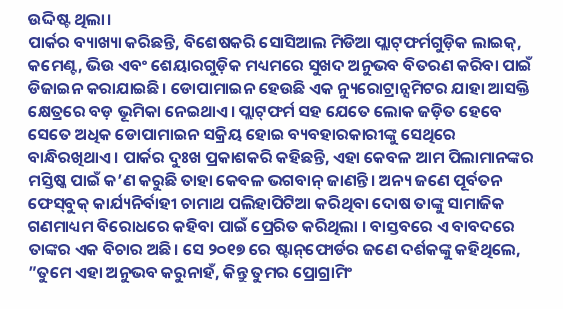ଉଦ୍ଦିଷ୍ଟ ଥିଲା।
ପାର୍କର ବ୍ୟାଖ୍ୟା କରିଛନ୍ତି, ବିଶେଷକରି ସୋସିଆଲ ମିଡିଆ ପ୍ଲାଟ୍‌ଫର୍ମଗୁଡ଼ିକ ଲାଇକ୍‌, କମେଣ୍ଟ, ଭିଉ ଏବଂ ଶେୟାରଗୁଡ଼ିକ ମଧ୍ୟମରେ ସୁଖଦ ଅନୁଭବ ବିତରଣ କରିବା ପାଇଁ ଡିଜାଇନ କରାଯାଇଛି। ଡୋପାମାଇନ ହେଉଛି ଏକ ନ୍ୟୁରୋଟ୍ରାନ୍ସମିଟର ଯାହା ଆସକ୍ତି କ୍ଷେତ୍ରରେ ବଡ଼ ଭୂମିକା ନେଇଥାଏ। ପ୍ଲାଟ୍‌ଫର୍ମ ସହ ଯେତେ ଲୋକ ଜଡ଼ିତ ହେବେ ସେତେ ଅଧିକ ଡୋପାମାଇନ ସକ୍ରିୟ ହୋଇ ବ୍ୟବହାରକାରୀଙ୍କୁ ସେଥିରେ ବାନ୍ଧିରଖିଥାଏ। ପାର୍କର ଦୁଃଖ ପ୍ରକାଶକରି କହିଛନ୍ତି, ଏହା କେବଳ ଆମ ପିଲାମାନଙ୍କର ମସ୍ତିଷ୍କ ପାଇଁ କ’ଣ କରୁଛି ତାହା କେବଳ ଭଗବାନ୍‌ ଜାଣନ୍ତି। ଅନ୍ୟ ଜଣେ ପୂର୍ବତନ ଫେସ୍‌ବୁକ୍‌ କାର୍ଯ୍ୟନିର୍ବାହୀ ଚାମାଥ ପଲିହାପିଟିଆ କରିଥିବା ଦୋଷ ତାଙ୍କୁ ସାମାଜିକ ଗଣମାଧ୍ୟମ ବିରୋଧରେ କହିବା ପାଇଁ ପ୍ରେରିତ କରିଥିଲା । ବାସ୍ତବରେ ଏ ବାବଦରେ ତାଙ୍କର ଏକ ବିଚାର ଅଛି। ସେ ୨୦୧୭ ରେ ଷ୍ଟାନ୍‌ଫୋର୍ଡର ଜଣେ ଦର୍ଶକଙ୍କୁ କହିଥିଲେ, ”ତୁମେ ଏହା ଅନୁଭବ କରୁନାହଁ, କିନ୍ତୁ ତୁମର ପ୍ରୋଗ୍ରାମିଂ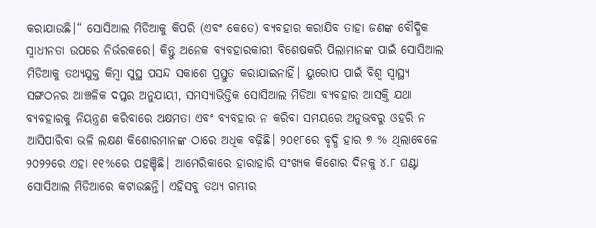କରାଯାଉଛି।“ ସୋସିଆଲ ମିଡିଆକୁ କିପରି (ଏବଂ କେତେ) ବ୍ୟବହାର କରାଯିବ ତାହା ଜଣଙ୍କ ବୌଦ୍ଧିକ ସ୍ବାଧୀନତା ଉପରେ ନିର୍ଭରକରେ। କିନ୍ତୁ ଅନେକ ବ୍ୟବହାରକାରୀ ବିଶେଷକରି ପିଲାମାନଙ୍କ ପାଇଁ ସୋସିଆଲ ମିଡିଆକୁ ତଥ୍ୟଯୁକ୍ତ କିମ୍ବା ସୁସ୍ଥ ପସନ୍ଦ ସକାଶେ ପ୍ରସ୍ତୁତ କରାଯାଇନାହିଁ। ୟୁରୋପ ପାଇଁ ବିଶ୍ୱ ସ୍ବାସ୍ଥ୍ୟ ସଙ୍ଗଠନର ଆଞ୍ଚଳିକ ଦପ୍ତର ଅନୁଯାୟୀ, ସମସ୍ୟାଭିତ୍ତିକ ସୋସିଆଲ ମିଡିଆ ବ୍ୟବହାର ଆସକ୍ତି ଯଥା ବ୍ୟବହାରକୁ ନିୟନ୍ତ୍ରଣ କରିବାରେ ଅକ୍ଷମତା ଏବଂ ବ୍ୟବହାର ନ କରିବା ସମୟରେ ଅନୁଭବରୁ ଓହରି ନ ଆସିପାରିବା ଭଳି ଲକ୍ଷଣ କିଶୋରମାନଙ୍କ ଠାରେ ଅଧିକ ବଢ଼ିଛି। ୨୦୧୮ରେ ବୃଦ୍ଧି ହାର ୭ % ଥିଲାବେଳେ ୨୦୨୨ରେ ଏହା ୧୧%ରେ ପହଞ୍ଚିଛି। ଆମେରିକାରେ ହାରାହାରି ସଂଖ୍ୟକ କିଶୋର ଦିନକୁ ୪.୮ ଘଣ୍ଟା ସୋସିଆଲ ମିଡିଆରେ କଟାଉଛନ୍ତି। ଏହିସବୁ ତଥ୍ୟ ଗମ୍ଭୀର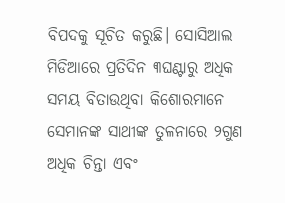ବିପଦକୁ ସୂଚିତ କରୁଛି। ସୋସିଆଲ ମିଡିଆରେ ପ୍ରତିଦିନ ୩ଘଣ୍ଟାରୁ ଅଧିକ ସମୟ ବିତାଉଥିବା କିଶୋରମାନେ ସେମାନଙ୍କ ସାଥୀଙ୍କ ତୁଳନାରେ ୨ଗୁଣ ଅଧିକ ଚିନ୍ତା ଏବଂ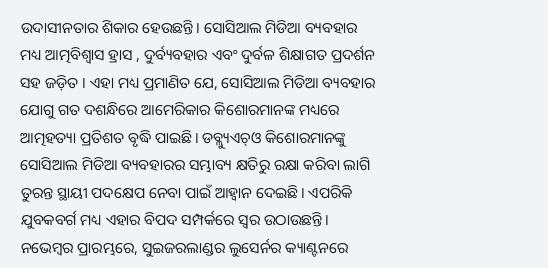ଉଦାସୀନତାର ଶିକାର ହେଉଛନ୍ତି। ସୋସିଆଲ ମିଡିଆ ବ୍ୟବହାର ମଧ୍ୟ ଆତ୍ମବିଶ୍ୱାସ ହ୍ରାସ , ଦୁର୍ବ୍ୟବହାର ଏବଂ ଦୁର୍ବଳ ଶିକ୍ଷାଗତ ପ୍ରଦର୍ଶନ ସହ ଜଡ଼ିତ । ଏହା ମଧ୍ୟ ପ୍ରମାଣିତ ଯେ, ସୋସିଆଲ ମିଡିଆ ବ୍ୟବହାର ଯୋଗୁ ଗତ ଦଶନ୍ଧିରେ ଆମେରିକାର କିଶୋରମାନଙ୍କ ମଧ୍ୟରେ ଆତ୍ମହତ୍ୟା ପ୍ରତିଶତ ବୃଦ୍ଧି ପାଇଛି। ଡବ୍ଲ୍ୟୁଏଚ୍‌ଓ କିଶୋରମାନଙ୍କୁ ସୋସିଆଲ ମିଡିଆ ବ୍ୟବହାରର ସମ୍ଭାବ୍ୟ କ୍ଷତିରୁ ରକ୍ଷା କରିବା ଲାଗି ତୁରନ୍ତ ସ୍ଥାୟୀ ପଦକ୍ଷେପ ନେବା ପାଇଁ ଆହ୍ବାନ ଦେଇଛି। ଏପରିକି ଯୁବକବର୍ଗ ମଧ୍ୟ ଏହାର ବିପଦ ସମ୍ପର୍କରେ ସ୍ବର ଉଠାଉଛନ୍ତି। ନଭେମ୍ବର ପ୍ରାରମ୍ଭରେ, ସୁଇଜରଲାଣ୍ଡର ଲୁସେର୍ନର କ୍ୟାଣ୍ଟନରେ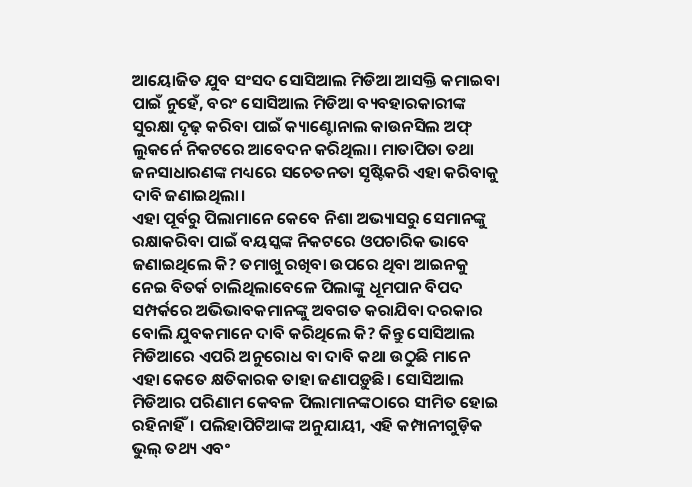ଆୟୋଜିତ ଯୁବ ସଂସଦ ସୋସିଆଲ ମିଡିଆ ଆସକ୍ତି କମାଇବା ପାଇଁ ନୁହେଁ, ବରଂ ସୋସିଆଲ ମିଡିଆ ବ୍ୟବହାରକାରୀଙ୍କ ସୁରକ୍ଷା ଦୃଢ଼ କରିବା ପାଇଁ କ୍ୟାଣ୍ଟୋନାଲ କାଉନସିଲ ଅଫ୍‌ ଲୁକର୍ନେ ନିକଟରେ ଆବେଦନ କରିଥିଲା। ମାତାପିତା ତଥା ଜନସାଧାରଣଙ୍କ ମଧ୍ୟରେ ସଚେତନତା ସୃଷ୍ଟିକରି ଏହା କରିବାକୁ ଦାବି ଜଣାଇଥିଲା।
ଏହା ପୂର୍ବରୁ ପିଲାମାନେ କେବେ ନିଶା ଅଭ୍ୟାସରୁ ସେମାନଙ୍କୁ ରକ୍ଷାକରିବା ପାଇଁ ବୟସ୍କଙ୍କ ନିକଟରେ ଓପଚାରିକ ଭାବେ ଜଣାଇଥିଲେ କି? ତମାଖୁ ରଖିବା ଉପରେ ଥିବା ଆଇନକୁ ନେଇ ବିତର୍କ ଚାଲିଥିଲାବେଳେ ପିଲାଙ୍କୁ ଧୂମପାନ ବିପଦ ସମ୍ପର୍କରେ ଅଭିଭାବକମାନଙ୍କୁ ଅବଗତ କରାଯିବା ଦରକାର ବୋଲି ଯୁବକମାନେ ଦାବି କରିଥିଲେ କି? କିନ୍ତୁ ସୋସିଆଲ ମିଡିଆରେ ଏପରି ଅନୁରୋଧ ବା ଦାବି କଥା ଉଠୁଛି ମାନେ ଏହା କେତେ କ୍ଷତିକାରକ ତାହା ଜଣାପଡ଼ୁଛି। ସୋସିଆଲ ମିଡିଆର ପରିଣାମ କେବଳ ପିଲାମାନଙ୍କଠାରେ ସୀମିତ ହୋଇ ରହିନାହିଁ। ପଲିହାପିଟିଆଙ୍କ ଅନୁଯାୟୀ, ଏହି କମ୍ପାନୀଗୁଡ଼ିକ ଭୁଲ୍‌ ତଥ୍ୟ ଏବଂ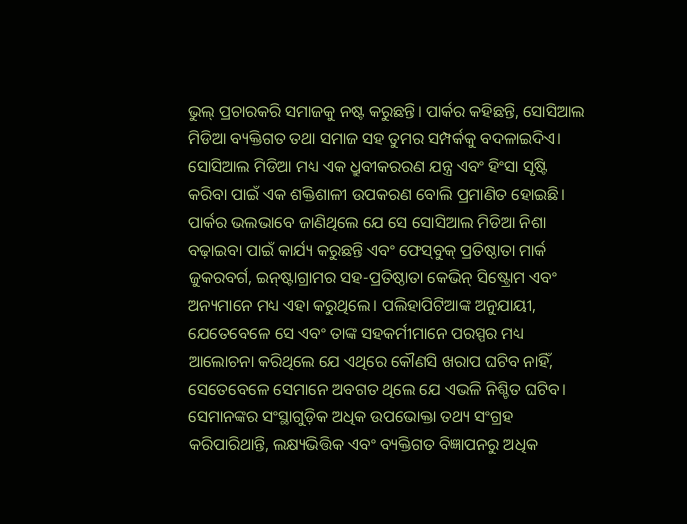ଭୁଲ୍‌ ପ୍ରଚାରକରି ସମାଜକୁ ନଷ୍ଟ କରୁଛନ୍ତି। ପାର୍କର କହିଛନ୍ତି, ସୋସିଆଲ ମିଡିଆ ବ୍ୟକ୍ତିଗତ ତଥା ସମାଜ ସହ ତୁମର ସମ୍ପର୍କକୁ ବଦଳାଇଦିଏ। ସୋସିଆଲ ମିଡିଆ ମଧ୍ୟ ଏକ ଧ୍ରୁବୀକରରଣ ଯନ୍ତ୍ର ଏବଂ ହିଂସା ସୃଷ୍ଟି କରିବା ପାଇଁ ଏକ ଶକ୍ତିଶାଳୀ ଉପକରଣ ବୋଲି ପ୍ରମାଣିତ ହୋଇଛି।
ପାର୍କର ଭଲଭାବେ ଜାଣିଥିଲେ ଯେ ସେ ସୋସିଆଲ ମିଡିଆ ନିଶା ବଢ଼ାଇବା ପାଇଁ କାର୍ଯ୍ୟ କରୁଛନ୍ତି ଏବଂ ଫେସ୍‌ବୁକ୍‌ ପ୍ରତିଷ୍ଠାତା ମାର୍କ ଜୁକରବର୍ଗ, ଇନ୍‌ଷ୍ଟାଗ୍ରାମର ସହ-ପ୍ରତିଷ୍ଠାତା କେଭିନ୍‌ ସିଷ୍ଟ୍ରୋମ ଏବଂ ଅନ୍ୟମାନେ ମଧ୍ୟ ଏହା କରୁଥିଲେ। ପଲିହାପିଟିଆଙ୍କ ଅନୁଯାୟୀ, ଯେତେବେଳେ ସେ ଏବଂ ତାଙ୍କ ସହକର୍ମୀମାନେ ପରସ୍ପର ମଧ୍ୟ ଆଲୋଚନା କରିଥିଲେ ଯେ ଏଥିରେ କୌଣସି ଖରାପ ଘଟିବ ନାହିଁ, ସେତେବେଳେ ସେମାନେ ଅବଗତ ଥିଲେ ଯେ ଏଭଳି ନିଶ୍ଚିତ ଘଟିବ। ସେମାନଙ୍କର ସଂସ୍ଥାଗୁଡ଼ିକ ଅଧିକ ଉପଭୋକ୍ତା ତଥ୍ୟ ସଂଗ୍ରହ କରିପାରିଥାନ୍ତି, ଲକ୍ଷ୍ୟଭିତ୍ତିକ ଏବଂ ବ୍ୟକ୍ତିଗତ ବିଜ୍ଞାପନରୁ ଅଧିକ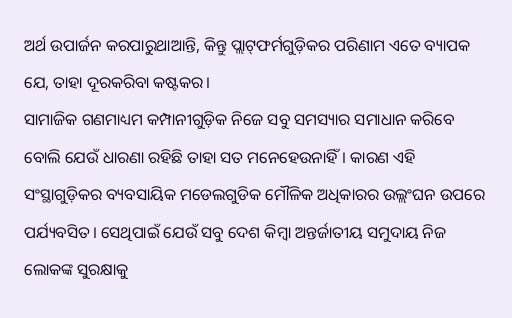ଅର୍ଥ ଉପାର୍ଜନ କରପାରୁଥାଆନ୍ତି, କିନ୍ତୁ ପ୍ଲାଟ୍‌ଫର୍ମଗୁଡ଼ିକର ପରିଣାମ ଏତେ ବ୍ୟାପକ ଯେ, ତାହା ଦୂରକରିବା କଷ୍ଟକର।
ସାମାଜିକ ଗଣମାଧ୍ୟମ କମ୍ପାନୀଗୁଡ଼ିକ ନିଜେ ସବୁ ସମସ୍ୟାର ସମାଧାନ କରିବେ ବୋଲି ଯେଉଁ ଧାରଣା ରହିଛି ତାହା ସତ ମନେହେଉନାହିଁ। କାରଣ ଏହି ସଂସ୍ଥାଗୁଡ଼ିକର ବ୍ୟବସାୟିକ ମଡେଲଗୁଡିକ ମୌଳିକ ଅଧିକାରର ଉଲ୍ଲଂଘନ ଉପରେ ପର୍ଯ୍ୟବସିତ। ସେଥିପାଇଁ ଯେଉଁ ସବୁ ଦେଶ କିମ୍ବା ଅନ୍ତର୍ଜାତୀୟ ସମୁଦାୟ ନିଜ ଲୋକଙ୍କ ସୁରକ୍ଷାକୁ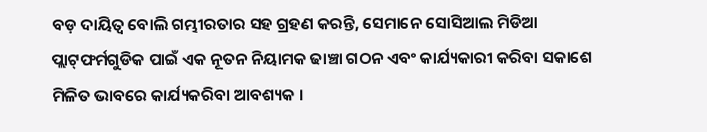ବଡ଼ ଦାୟିତ୍ୱ ବୋଲି ଗମ୍ଭୀରତାର ସହ ଗ୍ରହଣ କରନ୍ତି, ସେମାନେ ସୋସିଆଲ ମିଡିଆ ପ୍ଲାଟ୍‌ଫର୍ମଗୁଡିକ ପାଇଁ ଏକ ନୂତନ ନିୟାମକ ଢାଞ୍ଚା ଗଠନ ଏବଂ କାର୍ଯ୍ୟକାରୀ କରିବା ସକାଶେ ମିଳିତ ଭାବରେ କାର୍ଯ୍ୟକରିବା ଆବଶ୍ୟକ ।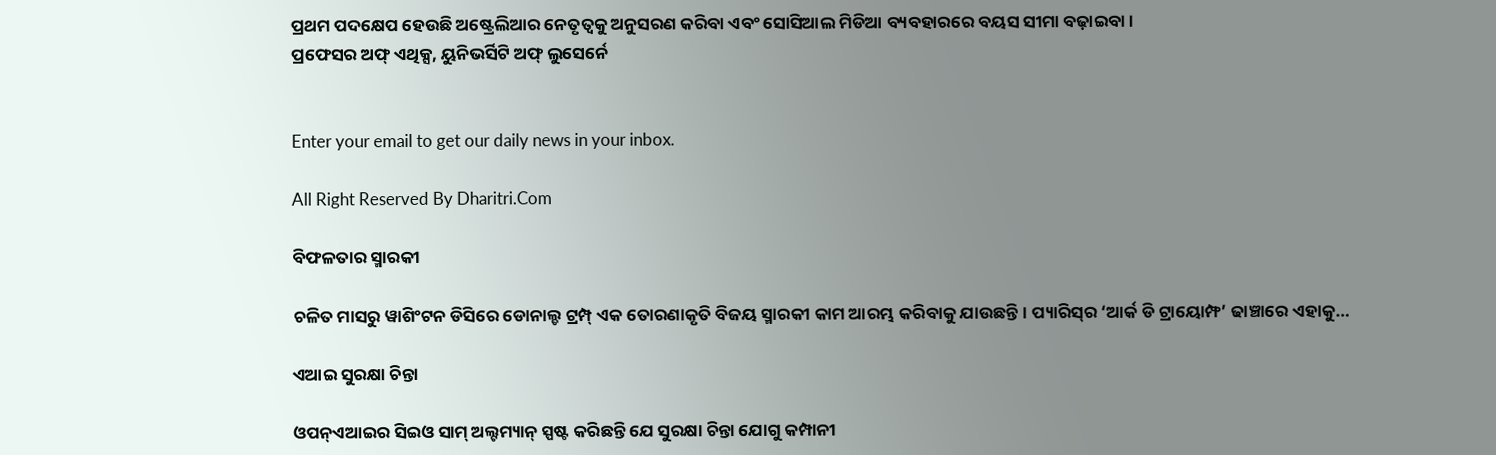ପ୍ରଥମ ପଦକ୍ଷେପ ହେଉଛି ଅଷ୍ଟ୍ରେଲିଆର ନେତୃତ୍ୱକୁ ଅନୁସରଣ କରିବା ଏବଂ ସୋସିଆଲ ମିଡିଆ ବ୍ୟବହାରରେ ବୟସ ସୀମା ବଢ଼ାଇବା ।
ପ୍ରଫେସର ଅଫ୍‌ ଏଥିକ୍ସ, ୟୁନିଭର୍ସିଟି ଅଫ୍‌ ଲୁସେର୍ନେ


Enter your email to get our daily news in your inbox.

All Right Reserved By Dharitri.Com

ବିଫଳତାର ସ୍ମାରକୀ

ଚଳିତ ମାସରୁ ୱାଶିଂଟନ ଡିସିରେ ଡୋନାଲ୍ଡ ଟ୍ରମ୍ପ୍‌ ଏକ ତୋରଣାକୃତି ବିଜୟ ସ୍ମାରକୀ କାମ ଆରମ୍ଭ କରିବାକୁ ଯାଉଛନ୍ତି। ପ୍ୟାରିସ୍‌ର ‘ଆର୍କ ଡି ଟ୍ରାୟୋମ୍ଫ’ ଢାଞ୍ଚାରେ ଏହାକୁ…

ଏଆଇ ସୁରକ୍ଷା ଚିନ୍ତା

ଓପନ୍‌ଏଆଇର ସିଇଓ ସାମ୍‌ ଅଲ୍ଟମ୍ୟାନ୍‌ ସ୍ପଷ୍ଟ କରିଛନ୍ତି ଯେ ସୁରକ୍ଷା ଚିନ୍ତା ଯୋଗୁ କମ୍ପାନୀ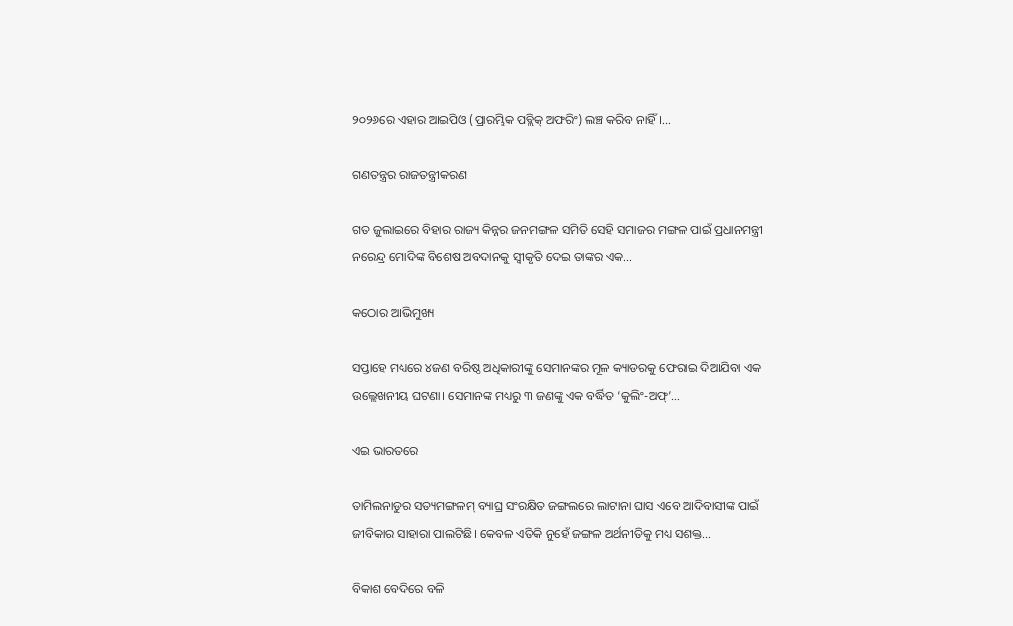୨୦୨୬ରେ ଏହାର ଆଇପିଓ (ପ୍ରାରମ୍ଭିକ ପବ୍ଲିକ୍‌ ଅଫରିଂ) ଲଞ୍ଚ କରିବ ନାହିଁ।…

ଗଣତନ୍ତ୍ରର ରାଜତନ୍ତ୍ରୀକରଣ

ଗତ ଜୁଲାଇରେ ବିହାର ରାଜ୍ୟ କିନ୍ନର ଜନମଙ୍ଗଳ ସମିତି ସେହି ସମାଜର ମଙ୍ଗଳ ପାଇଁ ପ୍ରଧାନମନ୍ତ୍ରୀ ନରେନ୍ଦ୍ର ମୋଦିଙ୍କ ବିଶେଷ ଅବଦାନକୁ ସ୍ବୀକୃତି ଦେଇ ତାଙ୍କର ଏକ…

କଠୋର ଆଭିମୁଖ୍ୟ

ସପ୍ତାହେ ମଧ୍ୟରେ ୪ଜଣ ବରିଷ୍ଠ ଅଧିକାରୀଙ୍କୁ ସେମାନଙ୍କର ମୂଳ କ୍ୟାଡରକୁ ଫେରାଇ ଦିଆଯିବା ଏକ ଉଲ୍ଲେଖନୀୟ ଘଟଣା। ସେମାନଙ୍କ ମଧ୍ୟରୁ ୩ ଜଣଙ୍କୁ ଏକ ବର୍ଦ୍ଧିତ ‘କୁଲିଂ-ଅଫ୍‌’…

ଏଇ ଭାରତରେ

ତାମିଲନାଡୁର ସତ୍ୟମଙ୍ଗଳମ୍‌ ବ୍ୟାଘ୍ର ସଂରକ୍ଷିତ ଜଙ୍ଗଲରେ ଲାଟାନା ଘାସ ଏବେ ଆଦିବାସୀଙ୍କ ପାଇଁ ଜୀବିକାର ସାହାରା ପାଲଟିଛି। କେବଳ ଏତିକି ନୁହେଁ ଜଙ୍ଗଳ ଅର୍ଥନୀତିକୁ ମଧ୍ୟ ସଶକ୍ତ…

ବିକାଶ ବେଦିରେ ବଳି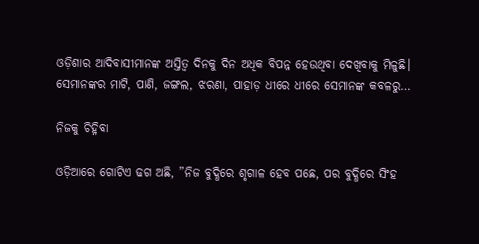ଓଡ଼ିଶାର ଆଦିବାସୀମାନଙ୍କ ଅସ୍ତିତ୍ୱ ଦିନକୁ ଦିନ ଅଧିକ ବିପନ୍ନ ହେଉଥିବା ଦେଖିବାକୁ ମିଳୁଛି। ସେମାନଙ୍କର ମାଟି, ପାଣି, ଜଙ୍ଗଲ, ଝରଣା, ପାହାଡ଼ ଧୀରେ ଧୀରେ ସେମାନଙ୍କ କବଳରୁ…

ନିଜକୁ ଚିହ୍ନିବା

ଓଡ଼ିଆରେ ଗୋଟିଏ ଢଗ ଅଛି, ”ନିଜ ବୁଦ୍ଧିରେ ଶୃଗାଳ ହେବ ପଛେ, ପର ବୁଦ୍ଧିରେ ସିଂହ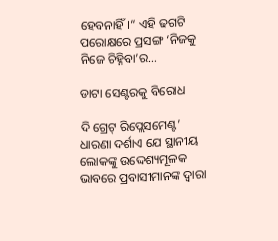ହେବନାହିଁ।“ ଏହି ଢଗଟି ପରୋକ୍ଷରେ ପ୍ରସଙ୍ଗ ‘ନିଜକୁ ନିଜେ ଚିହ୍ନିବା’ର…

ଡାଟା ସେଣ୍ଟରକୁ ବିରୋଧ

ଦି ଗ୍ରେଟ୍‌ ରିପ୍ଲେସମେଣ୍ଟ’ ଧାରଣା ଦର୍ଶାଏ ଯେ ସ୍ଥାନୀୟ ଲୋକଙ୍କୁ ଉଦ୍ଦେଶ୍ୟମୂଳକ ଭାବରେ ପ୍ରବାସୀମାନଙ୍କ ଦ୍ୱାରା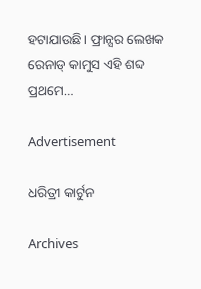ହଟାଯାଉଛି। ଫ୍ରାନ୍ସର ଲେଖକ ରେନାଡ୍‌ କାମୁସ ଏହି ଶବ୍ଦ ପ୍ରଥମେ…

Advertisement

ଧରିତ୍ରୀ କାର୍ଟୁନ

Archives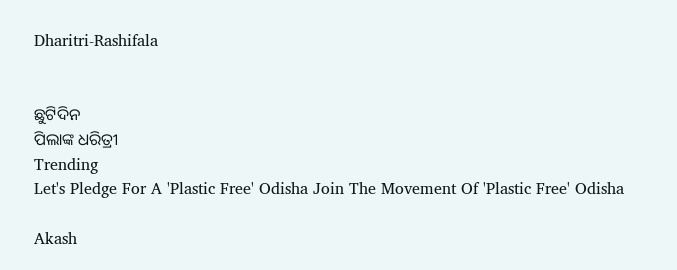Dharitri-Rashifala


ଛୁଟିଦିନ
ପିଲାଙ୍କ ଧରିତ୍ରୀ
Trending
Let's Pledge For A 'Plastic Free' Odisha Join The Movement Of 'Plastic Free' Odisha

Akash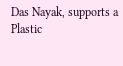Das Nayak, supports a Plastic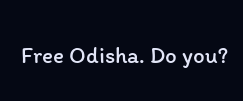Free Odisha. Do you?